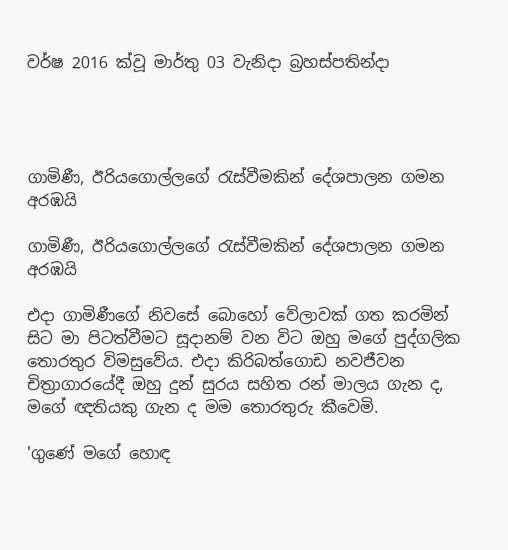වර්ෂ 2016 ක්වූ මාර්තු 03 වැනිදා බ්‍රහස්පතින්දා




ගාමිණී, ඊරියගොල්ලගේ රැස්වීමකින් දේශපාලන ගමන අරඹයි

ගාමිණී, ඊරියගොල්ලගේ රැස්වීමකින් දේශපාලන ගමන අරඹයි

එදා ගාමිණීගේ නිවසේ බොහෝ වේලාවක් ගත කරමින් සිට මා පිටත්වීමට සූදානම් වන විට ඔහු මගේ පුද්ගලික තොරතුර විමසුවේය. එදා කිරිබත්ගොඩ නවජීවන චිත්‍රාගාරයේදී ඔහු දුන් සුරය සහිත රන් මාලය ගැන ද, මගේ ඥතියකු ගැන ද මම තොරතුරු කීවෙමි.

'ගුණේ මගේ හොඳ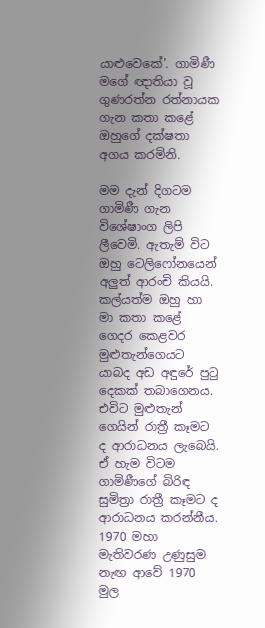යාළුවෙකේ'. ගාමිණී මගේ ඥාතියා වූ ගුණරත්න රත්නායක ගැන කතා කළේ ඔහුගේ දක්ෂතා අගය කරමිනි.

මම දැන් දිගටම ගාමිණී ගැන විශේෂාංග ලිපි ලීවෙමි. ඇතැම් විට ඔහු ටෙලිෆෝනයෙන් අලුත් ආරංචි කියයි. කල්යත්ම ඔහු හා මා කතා කළේ ගෙදර කෙළවර මුළුතැන්ගෙයට යාබද අඩ අඳුරේ පුටු දෙකක් තබාගෙනය. එවිට මුළුතැන් ගෙයින් රාත්‍රී කෑමට ද ආරාධනය ලැබෙයි. ඒ හැම විටම ගාමිණීගේ බිරිඳ සුමිත්‍රා රාත්‍රී කෑමට ද ආරාධනය කරන්නීය. 1970 මහා මැතිවරණ උණුසුම නැඟ ආවේ 1970 මුල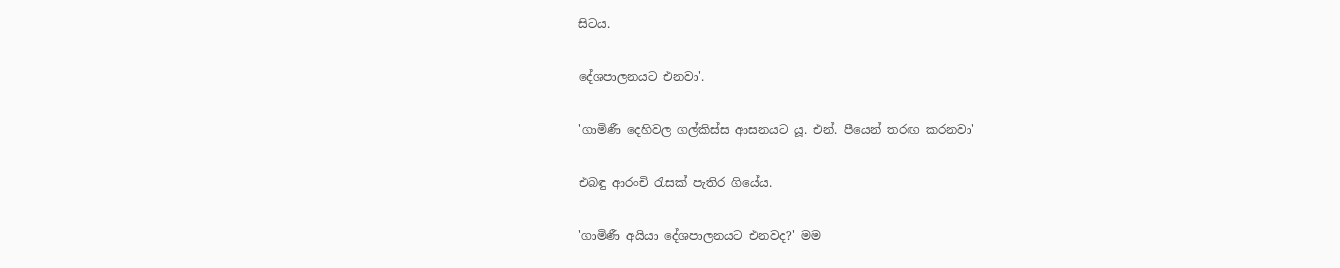සිටය.

දේශපාලනයට එනවා'.

'ගාමිණී දෙහිවල ගල්කිස්ස ආසනයට යූ. එන්. පීයෙන් තරඟ කරනවා'

එබඳු ආරංචි රැසක් පැතිර ගියේය.

'ගාමිණී අයියා දේශපාලනයට එනවද?' මම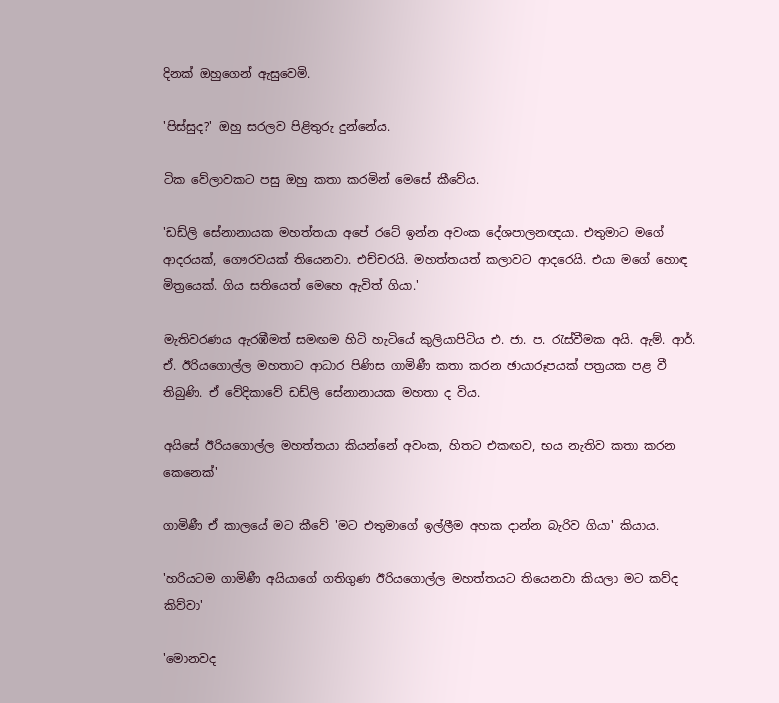දිනක් ඔහුගෙන් ඇසුවෙමි.

'පිස්සුද?' ඔහු සරලව පිළිතුරු දුන්නේය.

ටික වේලාවකට පසු ඔහු කතා කරමින් මෙසේ කීවේය.

'ඩඩ්ලි සේනානායක මහත්තයා අපේ රටේ ඉන්න අවංක දේශපාලනඥයා. එතුමාට මගේ ආදරයක්, ගෞරවයක් තියෙනවා. එච්චරයි. මහත්තයත් කලාවට ආදරෙයි. එයා මගේ හොඳ මිත්‍රයෙක්. ගිය සතියෙත් මෙහෙ ඇවිත් ගියා.'

මැතිවරණය ඇරඹීමත් සමඟම හිටි හැටියේ කුලියාපිටිය එ. ජා. ප. රැස්වීමක අයි. ඇම්. ආර්. ඒ. ඊරියගොල්ල මහතාට ආධාර පිණිස ගාමිණී කතා කරන ඡායාරූපයක් පත්‍රයක පළ වී තිබුණි. ඒ වේදිකාවේ ඩඩ්ලි සේනානායක මහතා ද විය.

අයිසේ ඊරියගොල්ල මහත්තයා කියන්නේ අවංක, හිතට එකඟව, භය නැතිව කතා කරන කෙනෙක්'

ගාමිණී ඒ කාලයේ මට කීවේ 'මට එතුමාගේ ඉල්ලීම අහක දාන්න බැරිව ගියා' කියාය.

'හරියටම ගාමිණී අයියාගේ ගතිගුණ ඊරියගොල්ල මහත්තයට තියෙනවා කියලා මට කව්ද කිව්වා'

'මොනවද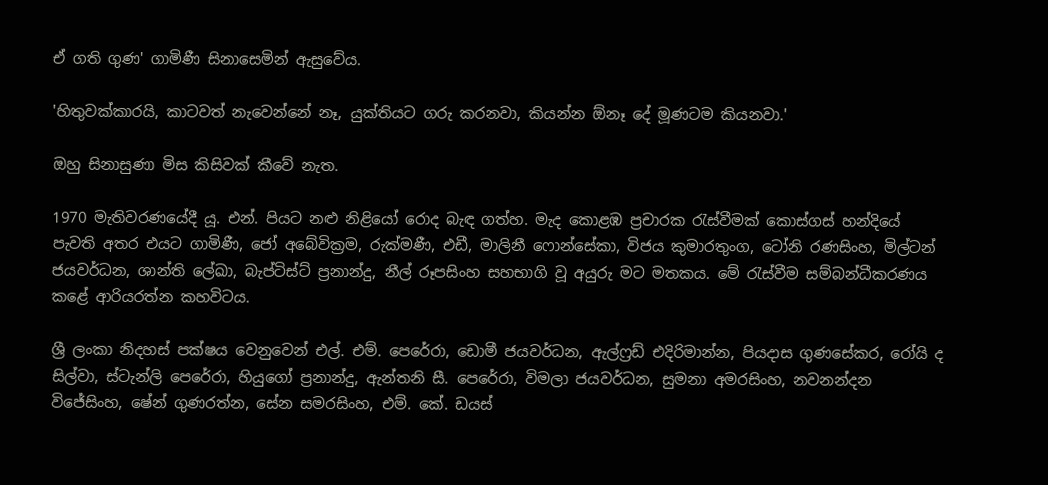ඒ ගති ගුණ' ගාමිණී සිනාසෙමින් ඇසුවේය.

'හිතුවක්කාරයි, කාටවත් නැවෙන්නේ නෑ, යුක්තියට ගරු කරනවා, කියන්න ඕනෑ දේ මූණටම කියනවා.'

ඔහු සිනාසුණා මිස කිසිවක් කීවේ නැත.

1970 මැතිවරණයේදී යූ. එන්. පියට නළු නිළියෝ රොද බැඳ ගත්හ. මැද කොළඹ ප්‍රචාරක රැස්වීමක් කොස්ගස් හන්දියේ පැවති අතර එයට ගාමිණී, ජෝ අබේවික්‍රම, රුක්මණී, එඩී, මාලිනී ෆොන්සේකා, විජය කුමාරතුංග, ටෝනි රණසිංහ, මිල්ටන් ජයවර්ධන, ශාන්ති ලේඛා, බැප්ටිස්ට් ප්‍රනාන්දු, නීල් රූපසිංහ සහභාගි වූ අයුරු මට මතකය. මේ රැස්වීම සම්බන්ධීකරණය කළේ ආරියරත්න කහවිටය.

ශ්‍රී ලංකා නිදහස් පක්ෂය වෙනුවෙන් එල්. එම්. පෙරේරා, ඩොමී ජයවර්ධන, ඇල්ෆ්‍රඩ් එදිරිමාන්න, පියදාස ගුණසේකර, රෝයි ද සිල්වා, ස්ටැන්ලි පෙරේරා, හියුගෝ ප්‍රනාන්දු, ඇන්තනි සී. පෙරේරා, විමලා ජයවර්ධන, සුමනා අමරසිංහ, නවනන්දන විජේසිංහ, ෂේන් ගුණරත්න, සේන සමරසිංහ, එම්. කේ. ඩයස්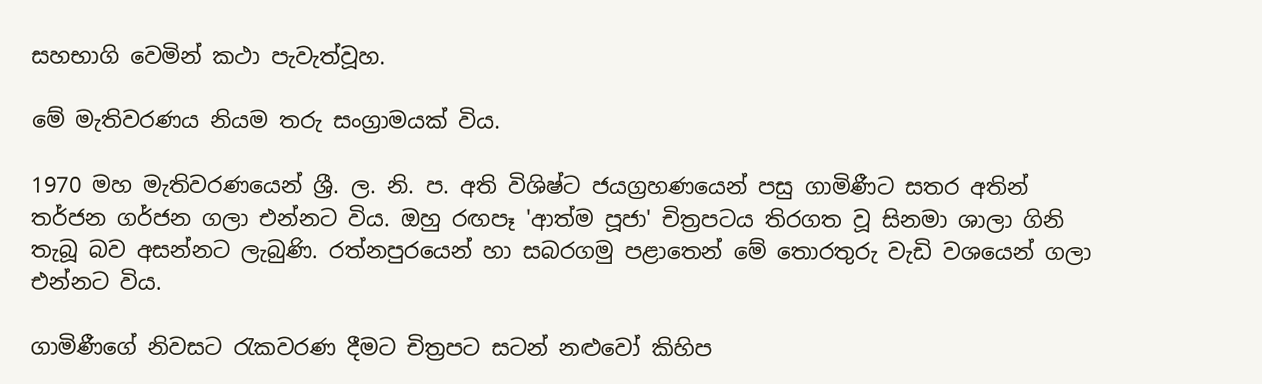සහභාගි වෙමින් කථා පැවැත්වූහ.

මේ මැතිවරණය නියම තරු සංග්‍රාමයක් විය.

1970 මහ මැතිවරණයෙන් ශ්‍රී. ල. නි. ප. අති විශිෂ්ට ජයග්‍රහණයෙන් පසු ගාමිණීට සතර අතින් තර්ජන ගර්ජන ගලා එන්නට විය. ඔහු රඟපෑ 'ආත්ම පූජා' චිත්‍රපටය තිරගත වූ සිනමා ශාලා ගිනි තැබූ බව අසන්නට ලැබුණි. රත්නපුරයෙන් හා සබරගමු පළාතෙන් මේ තොරතුරු වැඩි වශයෙන් ගලා එන්නට විය.

ගාමිණීගේ නිවසට රැකවරණ දීමට චිත්‍රපට සටන් නළුවෝ කිහිප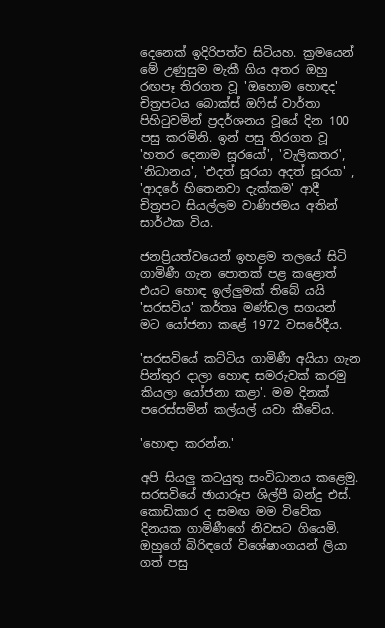දෙනෙක් ඉදිරිපත්ව සිටියහ. ක්‍රමයෙන් මේ උණුසුම මැකී ගිය අතර ඔහු රඟපෑ තිරගත වූ 'ඔහොම හොඳද' චිත්‍රපටය බොක්ස් ඔෆිස් වාර්තා පිහිටුවමින් ප්‍රදර්ශනය වූයේ දින 100 පසු කරමිනි. ඉන් පසු තිරගත වූ 'හතර දෙනාම සූරයෝ', 'වැලිකතර', 'නිධානය', 'එදත් සූරයා අදත් සූරයා' , 'ආදරේ හිතෙනවා දැක්කම' ආදී චිත්‍රපට සියල්ලම වාණිජමය අතින් සාර්ථක විය.

ජනප්‍රියත්වයෙන් ඉහළම තලයේ සිටි ගාමිණී ගැන පොතක් පළ කළොත් එයට හොඳ ඉල්ලුමක් තිබේ යයි 'සරසවිය' කර්තෘ මණ්ඩල සගයන් මට යෝජනා කළේ 1972 වසරේදීය.

'සරසවියේ කට්ටිය ගාමිණී අයියා ගැන පින්තුර දාලා හොඳ සමරුවක් කරමු කියලා යෝජනා කළා'. මම දිනක් පරෙස්සමින් කල්යල් යවා කීවේය.

'හොඳා කරන්න.'

අපි සියලු කටයුතු සංවිධානය කළෙමු. සරසවියේ ඡායාරූප ශිල්පී බන්දු එස්. කොඩිකාර ද සමඟ මම විවේක දිනයක ගාමිණීගේ නිවසට ගියෙමි. ඔහුගේ බිරිඳගේ විශේෂාංගයන් ලියා ගත් පසු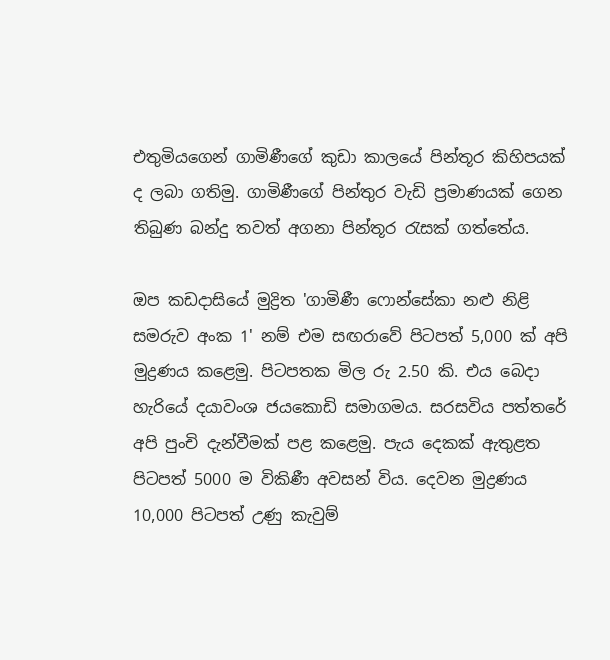එතුමියගෙන් ගාමිණීගේ කුඩා කාලයේ පින්තූර කිහිපයක් ද ලබා ගතිමු. ගාමිණීගේ පින්තුර වැඩි ප්‍රමාණයක් ගෙන තිබුණ බන්දු තවත් අගනා පින්තූර රැසක් ගත්තේය.

ඔප කඩදාසියේ මුද්‍රිත 'ගාමිණී ෆොන්සේකා නළු නිළි සමරුව අංක 1' නම් එම සඟරාවේ පිටපත් 5,000 ක් අපි මුද්‍රණය කළෙමු. පිටපතක මිල රු 2.50 කි. එය බෙදා හැරියේ දයාවංශ ජයකොඩි සමාගමය. සරසවිය පත්තරේ අපි පුංචි දැන්වීමක් පළ කළෙමු. පැය දෙකක් ඇතුළත පිටපත් 5000 ම විකිණී අවසන් විය. දෙවන මුද්‍රණය 10,000 පිටපත් උණු කැවුම්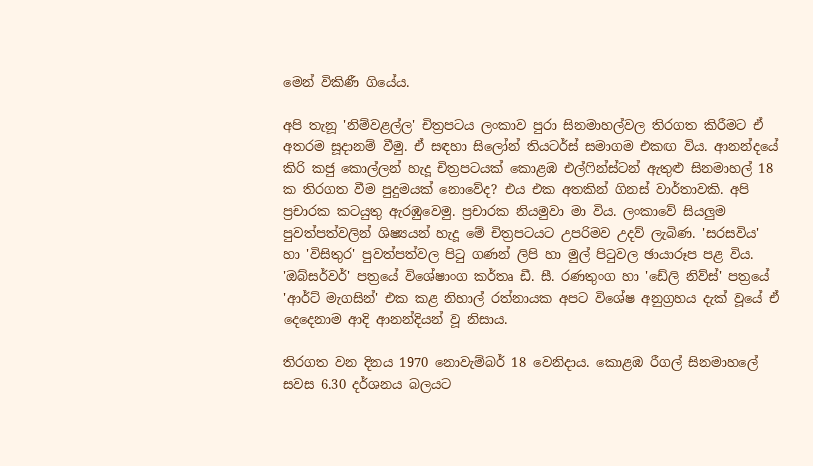මෙන් විකිණී ගියේය.

අපි තැනූ 'නිම්වළල්ල' චිත්‍රපටය ලංකාව පුරා සිනමාහල්වල තිරගත කිරීමට ඒ අතරම සූදානම් වීමු. ඒ සඳහා සිලෝන් තියටර්ස් සමාගම එකඟ විය. ආනන්දයේ කිරි කජු කොල්ලන් හැදූ චිත්‍රපටයක් කොළඹ එල්ෆින්ස්ටන් ඇතුළු සිනමාහල් 18 ක තිරගත වීම පුදුමයක් නොවේද? එය එක අතකින් ගිනස් වාර්තාවකි. අපි ප්‍රචාරක කටයුතු ඇරඹුවෙමු. ප්‍රචාරක නියමුවා මා විය. ලංකාවේ සියලුම පුවත්පත්වලින් ශිෂ්‍යයන් හැදූ මේ චිත්‍රපටයට උපරිමව උදව් ලැබිණ. 'සරසවිය' හා 'විසිතුර' පුවත්පත්වල පිටු ගණන් ලිපි හා මුල් පිටුවල ඡායාරූප පළ විය. 'ඔබ්සර්වර්' පත්‍රයේ විශේෂාංග කර්තෘ ඩී. සී. රණතුංග හා 'ඩේලි නිව්ස්' පත්‍රයේ 'ආර්ට් මැගසින්' එක කළ නිහාල් රත්නායක අපට විශේෂ අනුග්‍රහය දැක් වූයේ ඒ දෙදෙනාම ආදි ආනන්දියන් වූ නිසාය.

තිරගත වන දිනය 1970 නොවැම්බර් 18 වෙනිදාය. කොළඹ රීගල් සිනමාහලේ සවස 6.30 දර්ශනය බලයට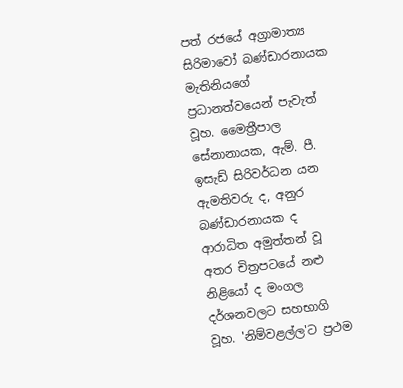පත් රජයේ අග්‍රාමාත්‍ය සිරිමාවෝ බණ්ඩාරනායක මැතිනියගේ ප්‍රධානත්වයෙන් පැවැත් වූහ. මෛත්‍රීපාල සේනානායක, ඇම්. පී. ඉසැඩ් සිරිවර්ධන යන ඇමතිවරු ද, අනුර බණ්ඩාරනායක ද ආරාධිත අමුත්තන් වූ අතර චිත්‍රපටයේ නළු නිළියෝ ද මංගල දර්ශනවලට සහභාගි වූහ. 'නිම්වළල්ල'ට ප්‍රථම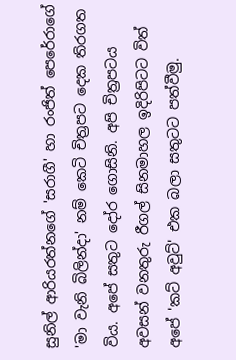සුනිල් ආරියරත්නගේ 'සරාගී' හා රංජිත් පෙරේරාගේ 'මා වැනි බිලින්දා' නම් කෙටි චිත්‍රපට දෙක තිරගත විය. අපේ සතුට දෝර ගොසිනි. අපි චිත්‍රපටය අවසන් වනතුරු රීගල් සිනමාහල ඉදිරිපිටට විත් අපේ 'කට් අවුට්' එක බලා සතුටට පත්වීමු.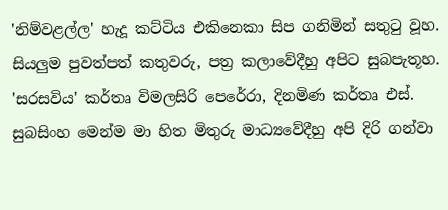'නිම්වළල්ල' හැදූ කට්ටිය එකිනෙකා සිප ගනිමින් සතුටු වූහ. සියලුම පුවත්පත් කතුවරු, පත්‍ර කලාවේදීහු අපිට සුබපැතූහ. 'සරසවිය' කර්තෘ විමලසිරි පෙරේරා, දිනමිණ කර්තෘ එස්. සුබසිංහ මෙන්ම මා හිත මිතුරු මාධ්‍යවේදීහු අපි දිරි ගන්වා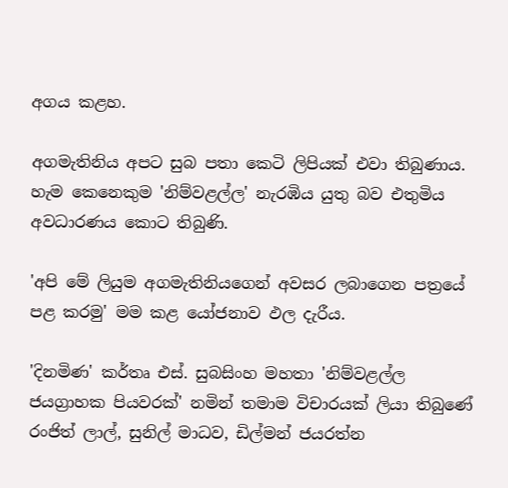අගය කළහ.

අගමැතිනිය අපට සුබ පතා කෙටි ලිපියක් එවා තිබුණාය. හැම කෙනෙකුම 'නිම්වළල්ල' නැරඹිය යුතු බව එතුමිය අවධාරණය කොට තිබුණි.

'අපි මේ ලියුම අගමැතිනියගෙන් අවසර ලබාගෙන පත්‍රයේ පළ කරමු' මම කළ යෝජනාව ඵල දැරීය.

'දිනමිණ' කර්තෘ එස්. සුබසිංහ මහතා 'නිම්වළල්ල ජයග්‍රාහක පියවරක්' නමින් තමාම විචාරයක් ලියා තිබුණේ රංජිත් ලාල්, සුනිල් මාධව, ඩිල්මන් ජයරත්න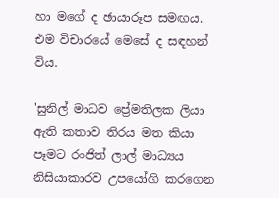හා මගේ ද ඡායාරූප සමඟය. එම විචාරයේ මෙසේ ද සඳහන් විය.

'සුනිල් මාධව ප්‍රේමතිලක ලියා ඇති කතාව තිරය මත කියා පෑමට රංජිත් ලාල් මාධ්‍යය නිසියාකාරව උපයෝගි කරගෙන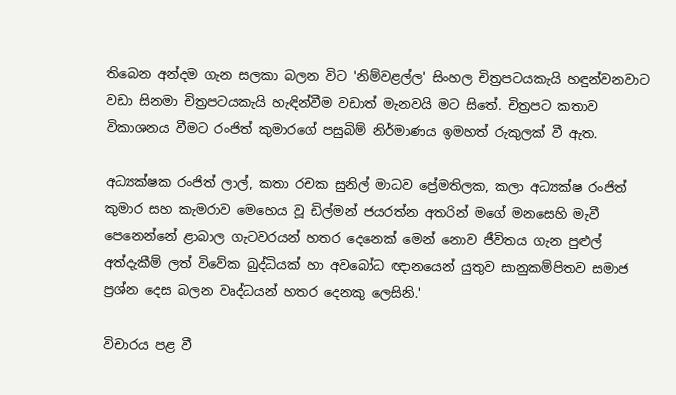තිබෙන අන්දම ගැන සලකා බලන විට 'නිම්වළල්ල' සිංහල චිත්‍රපටයකැයි හඳුන්වනවාට වඩා සිනමා චිත්‍රපටයකැයි හැඳින්වීම වඩාත් මැනවයි මට සිතේ. චිත්‍රපට කතාව විකාශනය වීමට රංජිත් කුමාරගේ පසුබිම් නිර්මාණය ඉමහත් රුකුලක් වී ඇත.

අධ්‍යක්ෂක රංජිත් ලාල්, කතා රචක සුනිල් මාධව ප්‍රේමතිලක, කලා අධ්‍යක්ෂ රංජිත් කුමාර සහ කැමරාව මෙහෙය වූ ඩිල්මන් ජයරත්න අතරින් මගේ මනසෙහි මැවී පෙනෙන්නේ ළාබාල ගැටවරයන් හතර දෙනෙක් මෙන් නොව ජීවිතය ගැන පුළුල් අත්දැකීම් ලත් විවේක බුද්ධියක් හා අවබෝධ ඥානයෙන් යුතුව සානුකම්පිතව සමාජ ප්‍රශ්න දෙස බලන වෘද්ධයන් හතර දෙනකු ලෙසිනි.'

විචාරය පළ වී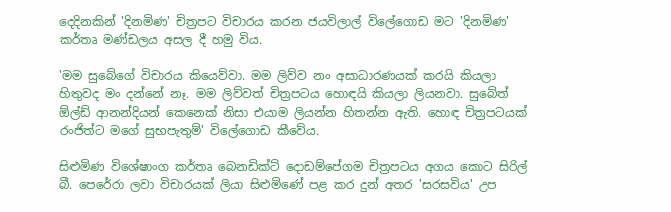දෙදිනකින් 'දිනමිණ' චිත්‍රපට විචාරය කරන ජයවිලාල් විලේගොඩ මට 'දිනමිණ' කර්තෘ මණ්ඩලය අසල දී හමු විය.

'මම සුබේගේ විචාරය කියෙව්වා. මම ලිව්ව නං අසාධාරණයක් කරයි කියලා හිතුවද මං දන්නේ නෑ. මම ලිව්වත් චිත්‍රපටය හොඳයි කියලා ලියනවා. සුබේත් ඕල්ඩ් ආනන්දියන් කෙනෙක් නිසා එයාම ලියන්න හිතන්න ඇති. හොඳ චිත්‍රපටයක් රංජිත්ට මගේ සුභපැතුම්' විලේගොඩ කීවේය.

සිළුමිණ විශේෂාංග කර්තෘ බෙනඩික්ට් දොඩම්පේගම චිත්‍රපටය අගය කොට සිරිල් බී. පෙරේරා ලවා විචාරයක් ලියා සිළුමිණේ පළ කර දුන් අතර 'සරසවිය' උප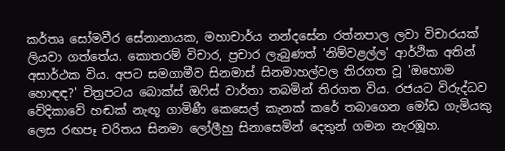කර්තෘ සෝමවීර සේනානායක, මහාචාර්ය නන්දසේන රත්නපාල ලවා විචාරයක් ලියවා ගත්තේය. කොතරම් විචාර, ප්‍රචාර ලැබුණත් 'නිම්වළල්ල' ආර්ථික අතින් අසාර්ථක විය. අපට සමගාමීව සිනමාස් සිනමාහල්වල තිරගත වූ 'ඔහොම හොඳඳ?' චිත්‍රපටය බොක්ස් ඔෆිස් වාර්තා තබමින් තිරගත විය. රජයට විරුද්ධව වේදිකාවේ හඬක් නැඟූ ගාමිණී කෙසෙල් කැනක් කරේ තබාගෙන මෝඩ ගැමියකු ලෙස රඟපෑ චරිතය සිනමා ලෝලීහු සිනාසෙමින් දෙතුන් ගමන නැරඹූහ.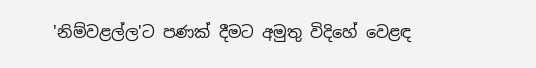'නිම්වළල්ල'ට පණක් දීමට අමුතු විදිහේ වෙළඳ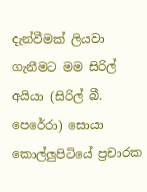දැන්වීමක් ලියවා ගැනීමට මම සිරිල් අයියා (සිරිල් බී. පෙරේරා) සොයා කොල්ලුපිටියේ ප්‍රචාරක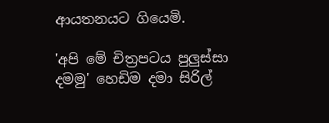ආයතනයට ගියෙමි.

'අපි මේ චිත්‍රපටය පුලුස්සා දමමු' හෙඩිම දමා සිරිල්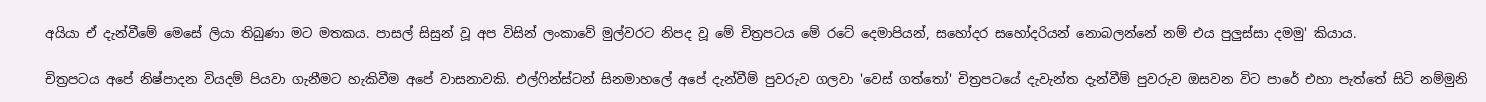අයියා ඒ දැන්වීමේ මෙසේ ලියා තිබුණා මට මතකය. පාසල් සිසුන් වූ අප විසින් ලංකාවේ මුල්වරට නිපද වූ මේ චිත්‍රපටය මේ රටේ දෙමාපියන්, සහෝදර සහෝදරියන් නොබලන්නේ නම් එය පුලුස්සා දමමු' කියාය.

චිත්‍රපටය අපේ නිෂ්පාදන වියදම් පියවා ගැනීමට හැකිවීම අපේ වාසනාවකි. එල්ෆින්ස්ටන් සිනමාහලේ අපේ දැන්වීම් පුවරුව ගලවා 'වෙස් ගත්තෝ' චිත්‍රපටයේ දැවැන්ත දැන්වීම් පුවරුව ඔසවන විට පාරේ එහා පැත්තේ සිටි නම්මුනි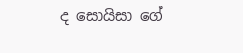ද සොයිසා ගේ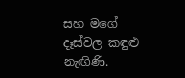සහ මගේ දෑස්වල කඳුළු නැඟිණි.